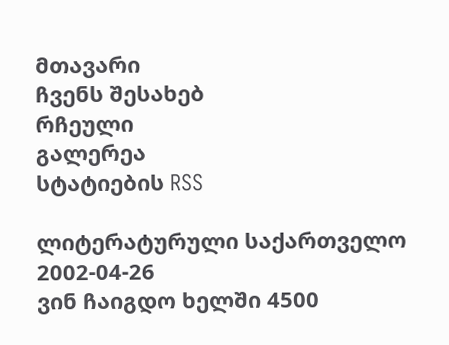მთავარი
ჩვენს შესახებ
რჩეული
გალერეა
სტატიების RSS

ლიტერატურული საქართველო
2002-04-26
ვინ ჩაიგდო ხელში 4500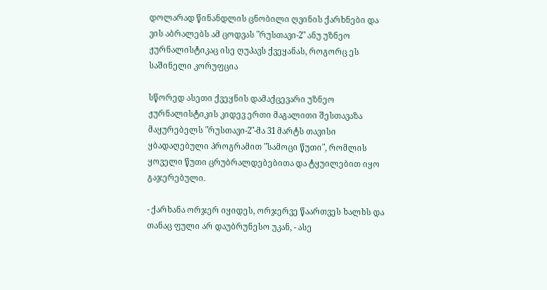დოლარად წინანდლის ცნობილი ღვინის ქარხნები და ვის აბრალებს ამ ცოდვას "რუსთავი-2" ანუ უზნეო ჟურნალისტიკაც ისე ღუპავს ქვეყანას, როგორც ეს საშინელი კორუფცია

სწორედ ასეთი ქვეყნის დამაქცევარი უზნეო ჟურნალისტიკის კიდევ ერთი მაგალითი შესთავაზა მაყურებელს "რუსთავი-2"-მა 31 მარტს თავისი ყბადაღებული პროგრამით "სამოცი წუთი", რომლის ყოველი წუთი ცრუბრალდებებითა და ტყუილებით იყო გაჯერებული.

- ქარხანა ორჯერ იყიდეს, ორჯერვე წაართვეს ხალხს და თანაც ფული არ დაუბრუნესო უკან, - ასე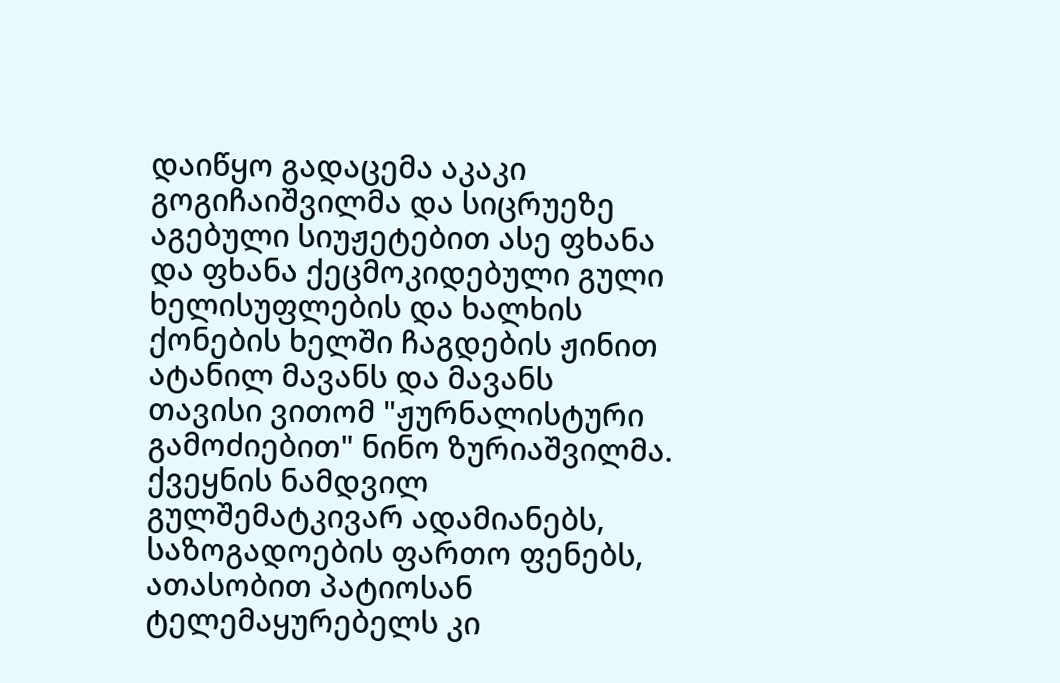დაიწყო გადაცემა აკაკი გოგიჩაიშვილმა და სიცრუეზე აგებული სიუჟეტებით ასე ფხანა და ფხანა ქეცმოკიდებული გული ხელისუფლების და ხალხის ქონების ხელში ჩაგდების ჟინით ატანილ მავანს და მავანს თავისი ვითომ "ჟურნალისტური გამოძიებით" ნინო ზურიაშვილმა. ქვეყნის ნამდვილ გულშემატკივარ ადამიანებს, საზოგადოების ფართო ფენებს, ათასობით პატიოსან ტელემაყურებელს კი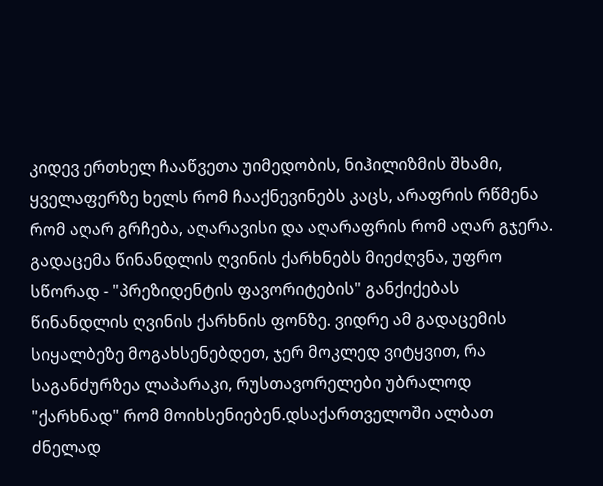კიდევ ერთხელ ჩააწვეთა უიმედობის, ნიჰილიზმის შხამი, ყველაფერზე ხელს რომ ჩააქნევინებს კაცს, არაფრის რწმენა რომ აღარ გრჩება, აღარავისი და აღარაფრის რომ აღარ გჯერა. გადაცემა წინანდლის ღვინის ქარხნებს მიეძღვნა, უფრო სწორად - "პრეზიდენტის ფავორიტების" განქიქებას წინანდლის ღვინის ქარხნის ფონზე. ვიდრე ამ გადაცემის სიყალბეზე მოგახსენებდეთ, ჯერ მოკლედ ვიტყვით, რა საგანძურზეა ლაპარაკი, რუსთავორელები უბრალოდ "ქარხნად" რომ მოიხსენიებენ.დსაქართველოში ალბათ ძნელად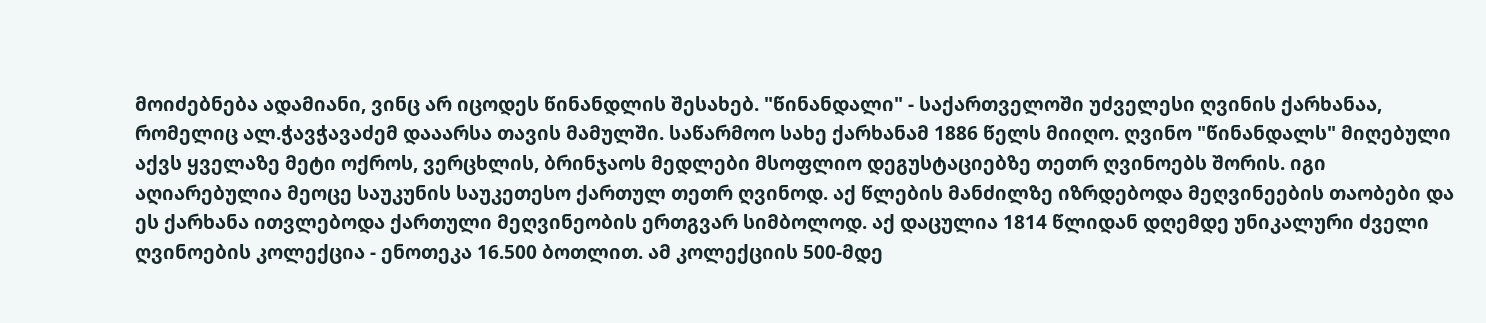მოიძებნება ადამიანი, ვინც არ იცოდეს წინანდლის შესახებ. "წინანდალი" - საქართველოში უძველესი ღვინის ქარხანაა, რომელიც ალ.ჭავჭავაძემ დააარსა თავის მამულში. საწარმოო სახე ქარხანამ 1886 წელს მიიღო. ღვინო "წინანდალს" მიღებული აქვს ყველაზე მეტი ოქროს, ვერცხლის, ბრინჯაოს მედლები მსოფლიო დეგუსტაციებზე თეთრ ღვინოებს შორის. იგი აღიარებულია მეოცე საუკუნის საუკეთესო ქართულ თეთრ ღვინოდ. აქ წლების მანძილზე იზრდებოდა მეღვინეების თაობები და ეს ქარხანა ითვლებოდა ქართული მეღვინეობის ერთგვარ სიმბოლოდ. აქ დაცულია 1814 წლიდან დღემდე უნიკალური ძველი ღვინოების კოლექცია - ენოთეკა 16.500 ბოთლით. ამ კოლექციის 500-მდე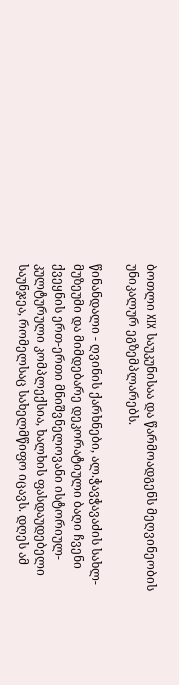ბოთლი XIX საუკუნისაა და წარმოადგენს მეღვინეობის უნიკალურ ეგზემპლარებს.

წინანდალი - ღვინის ქარხნები, ალ.ჭავჭავაძის სახლ-მუზეუმი და მიმდებარე დეკორატიული ბაღი ჩვენი ქვეყნის ერთ-ერთი მნიშვნელოვანი ისტორიულ-კულტურული კომპლექსია, ხალხის ფასდაუდებელი საუნჯეა, რომელსაც სახელმწიფო იცავს. დღეს ამ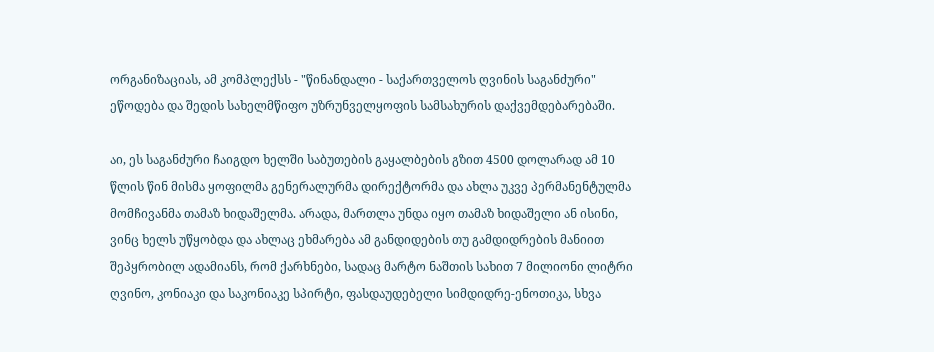ორგანიზაციას, ამ კომპლექსს - "წინანდალი - საქართველოს ღვინის საგანძური" ეწოდება და შედის სახელმწიფო უზრუნველყოფის სამსახურის დაქვემდებარებაში.

აი, ეს საგანძური ჩაიგდო ხელში საბუთების გაყალბების გზით 4500 დოლარად ამ 10 წლის წინ მისმა ყოფილმა გენერალურმა დირექტორმა და ახლა უკვე პერმანენტულმა მომჩივანმა თამაზ ხიდაშელმა. არადა, მართლა უნდა იყო თამაზ ხიდაშელი ან ისინი, ვინც ხელს უწყობდა და ახლაც ეხმარება ამ განდიდების თუ გამდიდრების მანიით შეპყრობილ ადამიანს, რომ ქარხნები, სადაც მარტო ნაშთის სახით 7 მილიონი ლიტრი ღვინო, კონიაკი და საკონიაკე სპირტი, ფასდაუდებელი სიმდიდრე-ენოთიკა, სხვა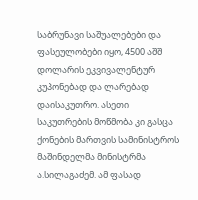საბრუნავი საშუალებები და ფასეულობები იყო, 4500 აშშ დოლარის ეკვივალენტურ კუპონებად და ლარებად დაისაკუთრო. ასეთი საკუთრების მოწმობა კი გასცა ქონების მართვის სამინისტროს მაშინდელმა მინისტრმა ა.სილაგაძემ. ამ ფასად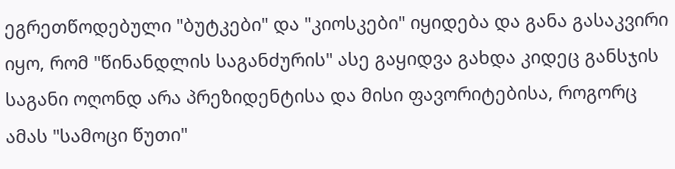ეგრეთწოდებული "ბუტკები" და "კიოსკები" იყიდება და განა გასაკვირი იყო, რომ "წინანდლის საგანძურის" ასე გაყიდვა გახდა კიდეც განსჯის საგანი ოღონდ არა პრეზიდენტისა და მისი ფავორიტებისა, როგორც ამას "სამოცი წუთი"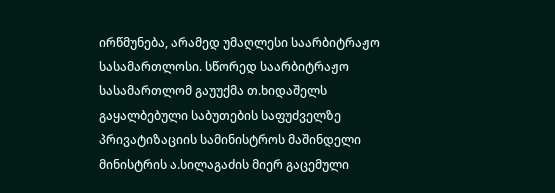ირწმუნება, არამედ უმაღლესი საარბიტრაჟო სასამართლოსი. სწორედ საარბიტრაჟო სასამართლომ გაუუქმა თ.ხიდაშელს გაყალბებული საბუთების საფუძველზე პრივატიზაციის სამინისტროს მაშინდელი მინისტრის ა.სილაგაძის მიერ გაცემული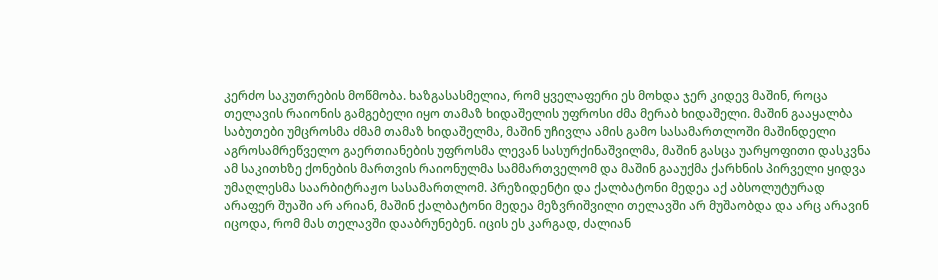კერძო საკუთრების მოწმობა. ხაზგასასმელია, რომ ყველაფერი ეს მოხდა ჯერ კიდევ მაშინ, როცა თელავის რაიონის გამგებელი იყო თამაზ ხიდაშელის უფროსი ძმა მერაბ ხიდაშელი. მაშინ გააყალბა საბუთები უმცროსმა ძმამ თამაზ ხიდაშელმა, მაშინ უჩივლა ამის გამო სასამართლოში მაშინდელი აგროსამრეწველო გაერთიანების უფროსმა ლევან სასურქინაშვილმა, მაშინ გასცა უარყოფითი დასკვნა ამ საკითხზე ქონების მართვის რაიონულმა სამმართველომ და მაშინ გააუქმა ქარხნის პირველი ყიდვა უმაღლესმა საარბიტრაჟო სასამართლომ. პრეზიდენტი და ქალბატონი მედეა აქ აბსოლუტურად არაფერ შუაში არ არიან, მაშინ ქალბატონი მედეა მეზვრიშვილი თელავში არ მუშაობდა და არც არავინ იცოდა, რომ მას თელავში დააბრუნებენ. იცის ეს კარგად, ძალიან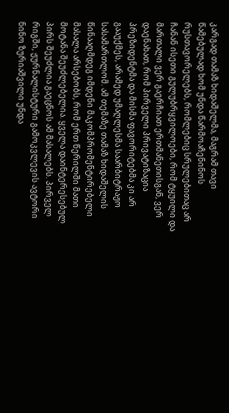კარგად თამაზ ხიდაშელმა, მაგრამ თავი წამებულად ხომ უნდა წარმოაჩენინოს რუსთავორელებს, რომლებიც სრულებითაც არ ჩანან ისეთი გულუბრყვილოები, რომ ტყუილი და მართალი ვერ გაერჩიათ ერთმანეთისგან, ვერ დაენახათ, რომ პირველი პრივატიზაცია პრეზიდენტმა და მისმა ფავორიტებმა კი არ გააუქმეს, არამედ უმაღლესმა საარბიტრაჟო სასამართლომ. ამ თემაზე თამაზ ხიდაშელის წინააღმდეგ იმდენი მაკომპრომენტირებელი მასალა არსებობს, რომ ერთ წერილში მათი მოტანა შეუძლებელია. ყველა დაინტერესებულ პირს შეუძლია გაეცნოს ამ მასალებს. პირველ რიგში, ჟურნალისტური გამოკვლევის ავტორი ნინო ზურიაშვილი უნდა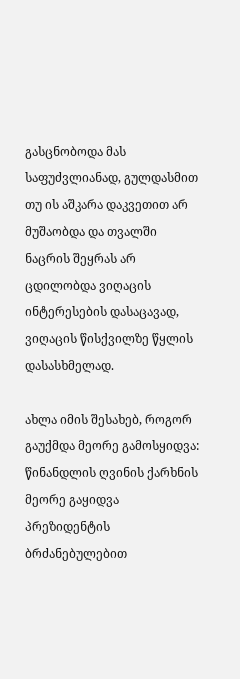გასცნობოდა მას საფუძვლიანად, გულდასმით თუ ის აშკარა დაკვეთით არ მუშაობდა და თვალში ნაცრის შეყრას არ ცდილობდა ვიღაცის ინტერესების დასაცავად, ვიღაცის წისქვილზე წყლის დასასხმელად.

ახლა იმის შესახებ, როგორ გაუქმდა მეორე გამოსყიდვა: წინანდლის ღვინის ქარხნის მეორე გაყიდვა პრეზიდენტის ბრძანებულებით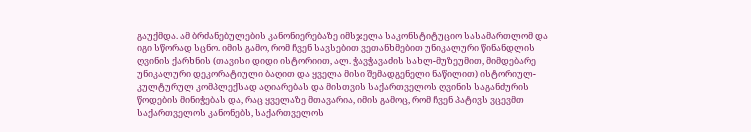გაუქმდა. ამ ბრძანებულების კანონიერებაზე იმსჯელა საკონსტიტუციო სასამართლომ და იგი სწორად სცნო. იმის გამო, რომ ჩვენ სავსებით ვეთანხმებით უნიკალური წინანდლის ღვინის ქარხნის (თავისი დიდი ისტორიით, ალ. ჭავჭავაძის სახლ-მუზეუმით, მიმდებარე უნიკალური დეკორატიული ბაღით და ყველა მისი შემადგენელი ნაწილით) ისტორიულ-კულტურულ კომპლექსად აღიარებას და მისთვის საქართველოს ღვინის საგანძურის წოდების მინიჭებას და, რაც ყველაზე მთავარია, იმის გამოც, რომ ჩვენ პატივს ვცევმთ საქართველოს კანონებს, საქართველოს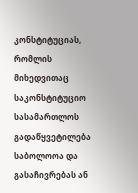კონსტიტუციას, რომლის მიხედვითაც საკონსტიტუციო სასამართლოს გადაწყვეტილება საბოლოოა და გასაჩივრებას ან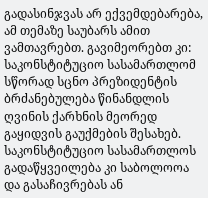გადასინჯვას არ ექვემდებარება, ამ თემაზე საუბარს ამით ვამთავრებთ. გავიმეორებთ კი: საკონსტიტუციო სასამართლომ სწორად სცნო პრეზიდენტის ბრძანებულება წინანდლის ღვინის ქარხნის მეორედ გაყიდვის გაუქმების შესახებ. საკონსტიტუციო სასამართლოს გადაწყვეილება კი საბოლოოა და გასაჩივრებას ან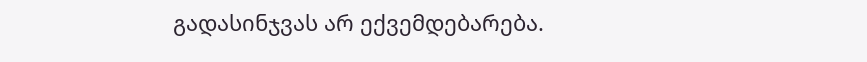გადასინჯვას არ ექვემდებარება.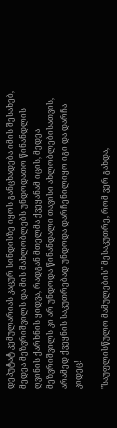დეპუტატ კემულარიას კაცურ სინდისზე იყოს განცხადება იმის შესახებ, მედეა მეზვრიშვილს და მის მახლობლებს უნდოდათო წინანდლის ღვინის ქარხნის ყიდვა, რადგან მთელმა ქვეყანამ იცის, მედეა მეზვრიშვილს კი არ უნდოდა წინანდალი თავისი ახლობლებისათვის, არამედ ქვეყნის საკუთრებად უნდოდა დარჩენილიყო იგი და დარჩა კიდეც!

"საუფლისწულო მამულების" მესაკუთრე, რომ ვერ გახდა,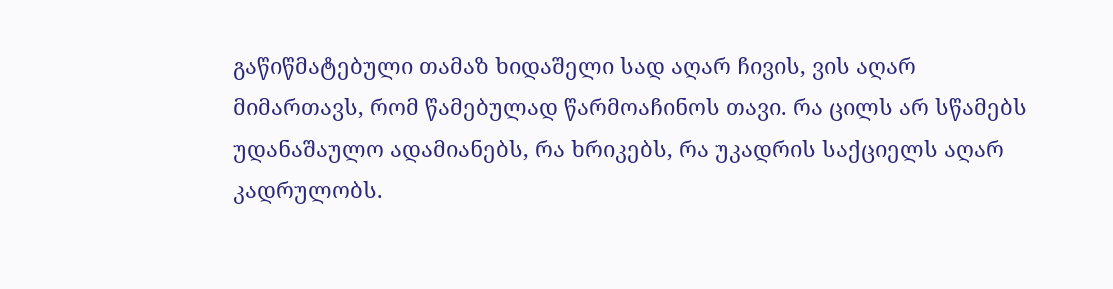გაწიწმატებული თამაზ ხიდაშელი სად აღარ ჩივის, ვის აღარ მიმართავს, რომ წამებულად წარმოაჩინოს თავი. რა ცილს არ სწამებს უდანაშაულო ადამიანებს, რა ხრიკებს, რა უკადრის საქციელს აღარ კადრულობს.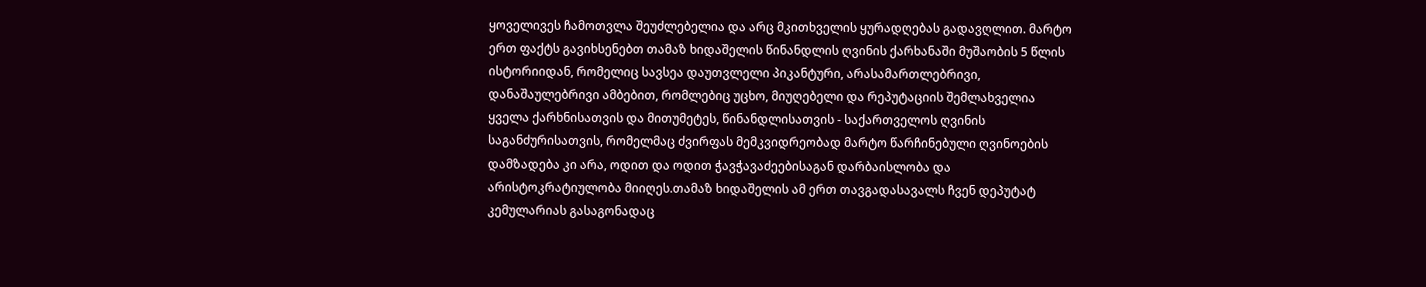ყოველივეს ჩამოთვლა შეუძლებელია და არც მკითხველის ყურადღებას გადავღლით. მარტო ერთ ფაქტს გავიხსენებთ თამაზ ხიდაშელის წინანდლის ღვინის ქარხანაში მუშაობის 5 წლის ისტორიიდან, რომელიც სავსეა დაუთვლელი პიკანტური, არასამართლებრივი, დანაშაულებრივი ამბებით, რომლებიც უცხო, მიუღებელი და რეპუტაციის შემლახველია ყველა ქარხნისათვის და მითუმეტეს, წინანდლისათვის - საქართველოს ღვინის საგანძურისათვის, რომელმაც ძვირფას მემკვიდრეობად მარტო წარჩინებული ღვინოების დამზადება კი არა, ოდით და ოდით ჭავჭავაძეებისაგან დარბაისლობა და არისტოკრატიულობა მიიღეს.თამაზ ხიდაშელის ამ ერთ თავგადასავალს ჩვენ დეპუტატ კემულარიას გასაგონადაც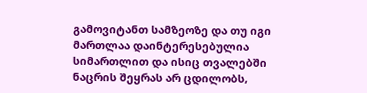გამოვიტანთ სამზეოზე და თუ იგი მართლაა დაინტერესებულია სიმართლით და ისიც თვალებში ნაცრის შეყრას არ ცდილობს,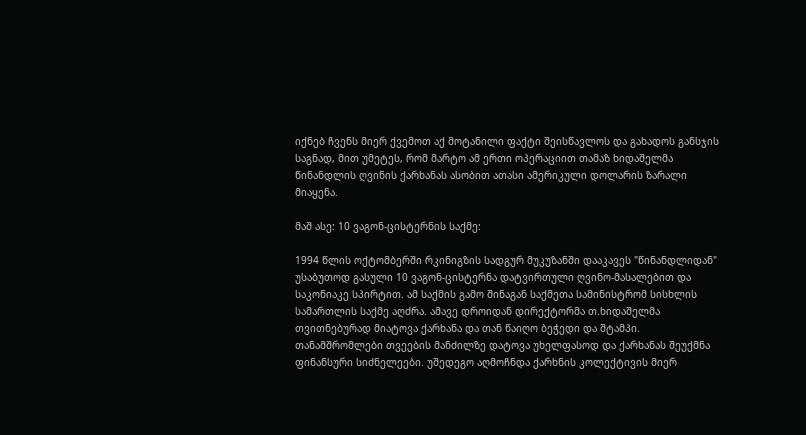იქნებ ჩვენს მიერ ქვემოთ აქ მოტანილი ფაქტი შეისწავლოს და გახადოს განსჯის საგნად, მით უმეტეს, რომ მარტო ამ ერთი ოპერაციით თამაზ ხიდაშელმა წინანდლის ღვინის ქარხანას ასობით ათასი ამერიკული დოლარის ზარალი მიაყენა.

მაშ ასე: 10 ვაგონ-ცისტერნის საქმე:

1994 წლის ოქტომბერში რკინიგზის სადგურ მუკუზანში დააკავეს "წინანდლიდან" უსაბუთოდ გასული 10 ვაგონ-ცისტერნა დატვირთული ღვინო-მასალებით და საკონიაკე სპირტით. ამ საქმის გამო შინაგან საქმეთა სამინისტრომ სისხლის სამართლის საქმე აღძრა. ამავე დროიდან დირექტორმა თ.ხიდაშელმა თვითნებურად მიატოვა ქარხანა და თან წაიღო ბეჭედი და შტამპი. თანამშრომლები თვეების მანძილზე დატოვა უხელფასოდ და ქარხანას შეუქმნა ფინანსური სიძნელეები. უშედეგო აღმოჩნდა ქარხნის კოლექტივის მიერ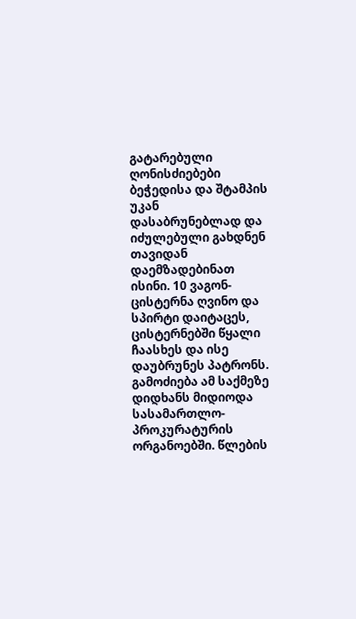გატარებული ღონისძიებები ბეჭედისა და შტამპის უკან დასაბრუნებლად და იძულებული გახდნენ თავიდან დაემზადებინათ ისინი. 10 ვაგონ-ცისტერნა ღვინო და სპირტი დაიტაცეს, ცისტერნებში წყალი ჩაასხეს და ისე დაუბრუნეს პატრონს. გამოძიება ამ საქმეზე დიდხანს მიდიოდა სასამართლო-პროკურატურის ორგანოებში. წლების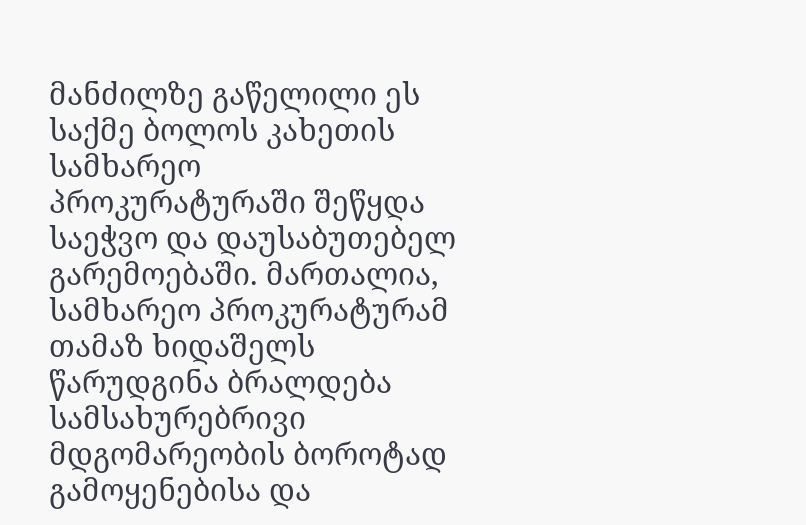მანძილზე გაწელილი ეს საქმე ბოლოს კახეთის სამხარეო პროკურატურაში შეწყდა საეჭვო და დაუსაბუთებელ გარემოებაში. მართალია, სამხარეო პროკურატურამ თამაზ ხიდაშელს წარუდგინა ბრალდება სამსახურებრივი მდგომარეობის ბოროტად გამოყენებისა და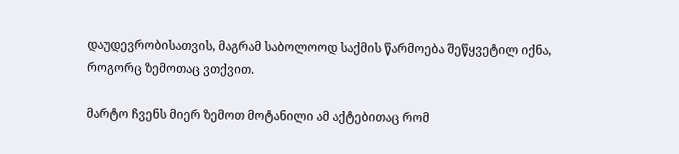დაუდევრობისათვის, მაგრამ საბოლოოდ საქმის წარმოება შეწყვეტილ იქნა, როგორც ზემოთაც ვთქვით.

მარტო ჩვენს მიერ ზემოთ მოტანილი ამ აქტებითაც რომ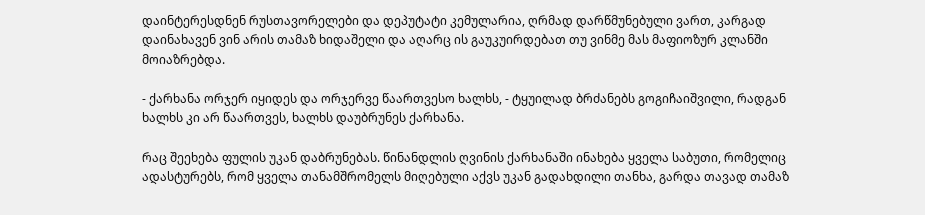დაინტერესდნენ რუსთავორელები და დეპუტატი კემულარია, ღრმად დარწმუნებული ვართ, კარგად დაინახავენ ვინ არის თამაზ ხიდაშელი და აღარც ის გაუკუირდებათ თუ ვინმე მას მაფიოზურ კლანში მოიაზრებდა.

- ქარხანა ორჯერ იყიდეს და ორჯერვე წაართვესო ხალხს, - ტყუილად ბრძანებს გოგიჩაიშვილი, რადგან ხალხს კი არ წაართვეს, ხალხს დაუბრუნეს ქარხანა.

რაც შეეხება ფულის უკან დაბრუნებას. წინანდლის ღვინის ქარხანაში ინახება ყველა საბუთი, რომელიც ადასტურებს, რომ ყველა თანამშრომელს მიღებული აქვს უკან გადახდილი თანხა, გარდა თავად თამაზ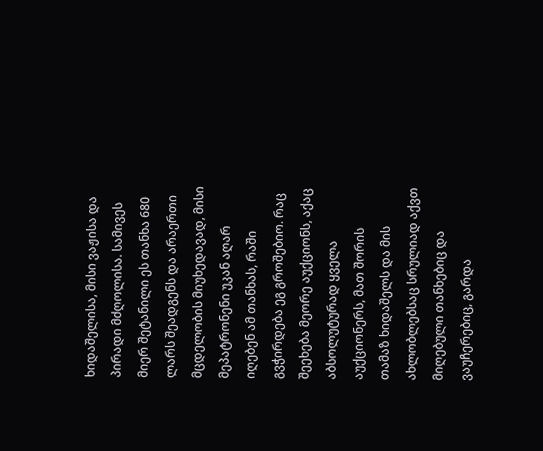ხიდაშელისა, მისი ვაჟისა და პირადი მძღოლისა. სამივეს მიერ შეტანილი ეს თანხა 680 ლარს შეადგენს და არაერთი მცდელობის მიუხედავად, მისი მეპატრონენი უკან აღარ იღებენ ამ თანხას, რაში გვჭირდება ეგ გროშებიო. რაც შეეხება მეორე აუქციონს, აქაც აბსოლუტურად ყველა აუქციონერს, მათ შორის თამაზ ხიდაშელს და მის ახლობლებსაც სრულიად აქვთ მიღებული თანხებიც და ვაუჩერებიც, გარდა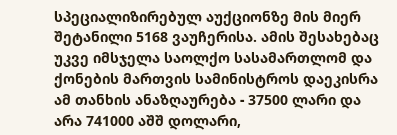სპეციალიზირებულ აუქციონზე მის მიერ შეტანილი 5168 ვაუჩერისა. ამის შესახებაც უკვე იმსჯელა საოლქო სასამართლომ და ქონების მართვის სამინისტროს დაეკისრა ამ თანხის ანაზღაურება - 37500 ლარი და არა 741000 აშშ დოლარი,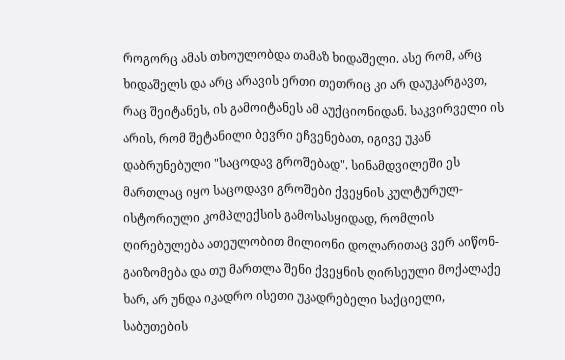როგორც ამას თხოულობდა თამაზ ხიდაშელი. ასე რომ, არც ხიდაშელს და არც არავის ერთი თეთრიც კი არ დაუკარგავთ, რაც შეიტანეს, ის გამოიტანეს ამ აუქციონიდან. საკვირველი ის არის, რომ შეტანილი ბევრი ეჩვენებათ, იგივე უკან დაბრუნებული "საცოდავ გროშებად". სინამდვილეში ეს მართლაც იყო საცოდავი გროშები ქვეყნის კულტურულ-ისტორიული კომპლექსის გამოსასყიდად, რომლის ღირებულება ათეულობით მილიონი დოლარითაც ვერ აიწონ-გაიზომება და თუ მართლა შენი ქვეყნის ღირსეული მოქალაქე ხარ, არ უნდა იკადრო ისეთი უკადრებელი საქციელი, საბუთების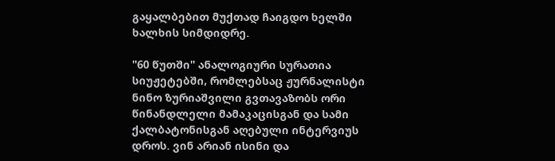გაყალბებით მუქთად ჩაიგდო ხელში ხალხის სიმდიდრე.

"60 წუთში" ანალოგიური სურათია სიუჟეტებში, რომლებსაც ჟურნალისტი ნინო ზურიაშვილი გვთავაზობს ორი წინანდლელი მამაკაცისგან და სამი ქალბატონისგან აღებული ინტერვიუს დროს. ვინ არიან ისინი და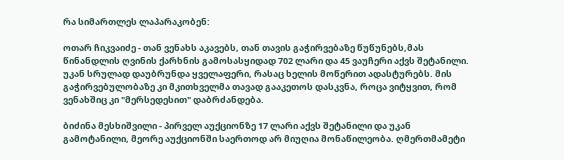რა სიმართლეს ლაპარაკობენ:

ოთარ ჩიკვაიძე - თან ვენახს აკავებს, თან თავის გაჭირვებაზე წუწუნებს,მას წინანდლის ღვინის ქარხნის გამოსასყიდად 702 ლარი და 45 ვაუჩერი აქვს შეტანილი. უკან სრულად დაუბრუნდა ყველაფერი, რასაც ხელის მოწერით ადასტურებს. მის გაჭირვებულობაზე კი მკითხველმა თავად გააკეთოს დასკვნა, როცა ვიტყვით, რომ ვენახშიც კი "მერსედესით" დაბრძანდება.

ბიძინა მესხიშვილი - პირველ აუქციონზე 17 ლარი აქვს შეტანილი და უკან გამოტანილი, მეორე აუქციონში საერთოდ არ მიუღია მონაწილეობა. ღმერთმამეტი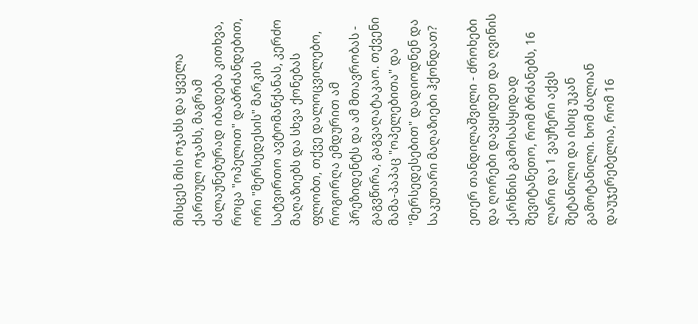მისცეს მის ოჯახს და ყველა ქართულ ოჯახს, მაგრამ ძალაუნებურად იბადება კითხვა, როცა "ოპელით" დაბრძანდებით, ორი "მერსედესის" მარკის სატვირთო ავტომანქანას, კერძო მაღაზიებს და სხვა ქონებას ფლობთ, თქვე დალოცვილებო, როგორღა ემდურით ამ პრეზიდენტს და ამ მთავრობას - გაგვწირა, გაგვაღატაკაო. თქვენი მამა-პაპაც "ოპელებითა" და "მერსედესებით" დადიოდნენ და საკუთარი მაღაზიები ჰქონდათ?

ეთერ თანდილაშვილი - ძროხები და ღორები დავყიდეთ და ღვინის ქარხნის გამოსასყიდად შევიტანეთო, რომ ბრძანებს, 16 ლარი და 1 ვაუჩერი აქვს შეტანილი და ისიც უკან გამოტანილი. ხომ ძალიან დაუჯერებელია, რომ 16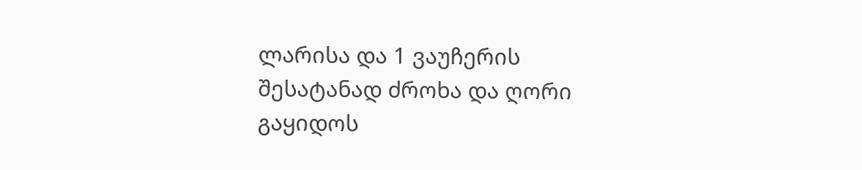ლარისა და 1 ვაუჩერის შესატანად ძროხა და ღორი გაყიდოს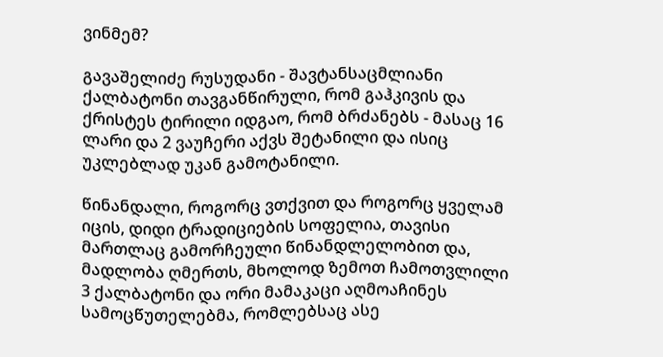ვინმემ?

გავაშელიძე რუსუდანი - შავტანსაცმლიანი ქალბატონი თავგანწირული, რომ გაჰკივის და ქრისტეს ტირილი იდგაო, რომ ბრძანებს - მასაც 16 ლარი და 2 ვაუჩერი აქვს შეტანილი და ისიც უკლებლად უკან გამოტანილი.

წინანდალი, როგორც ვთქვით და როგორც ყველამ იცის, დიდი ტრადიციების სოფელია, თავისი მართლაც გამორჩეული წინანდლელობით და, მადლობა ღმერთს, მხოლოდ ზემოთ ჩამოთვლილი 3 ქალბატონი და ორი მამაკაცი აღმოაჩინეს სამოცწუთელებმა, რომლებსაც ასე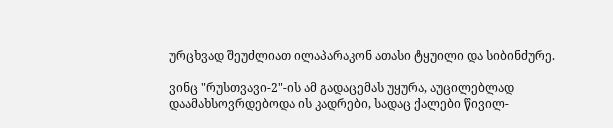ურცხვად შეუძლიათ ილაპარაკონ ათასი ტყუილი და სიბინძურე.

ვინც "რუსთვავი-2"-ის ამ გადაცემას უყურა, აუცილებლად დაამახსოვრდებოდა ის კადრები, სადაც ქალები წივილ-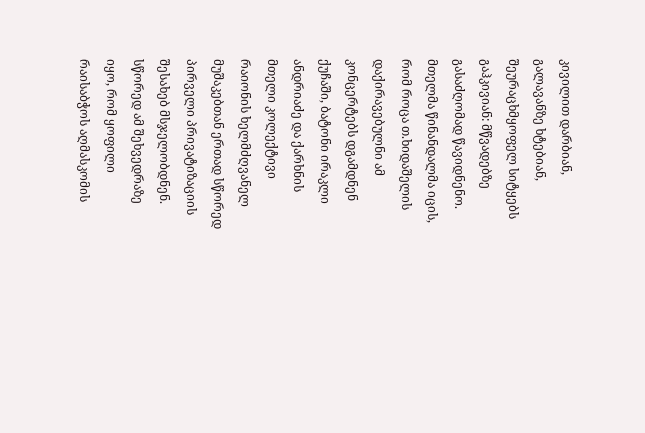კივილით დარბიან, გალავანზე ხტებიან, შეურაცხმყოფელ სიტყებს გაჰკივიან: მწვადებზე გასაძღომად წავიდნენო. მთელმა წინანდალმა იცის, რომ როცა თ.ხიდაშელის დაქირავებულნი ამ კონცერტებს დგამდნენ ქუჩაში, ბატონი ირაკლი ანდრიაძე და ქარხნის მთელი კოლექტივი რაიონის ხელმძღვანელ მუშაკებთან ერთად სწორედ პირველი პრივატიზაციის შესახებ მსჯელობდნენ. სწორედ ამ შეხვედრაზე იყო, რომ ყოფილი რაისაბჭოს აღმასკომის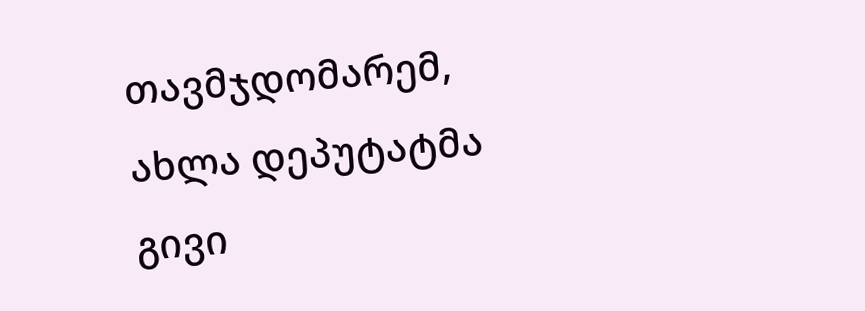თავმჯდომარემ, ახლა დეპუტატმა გივი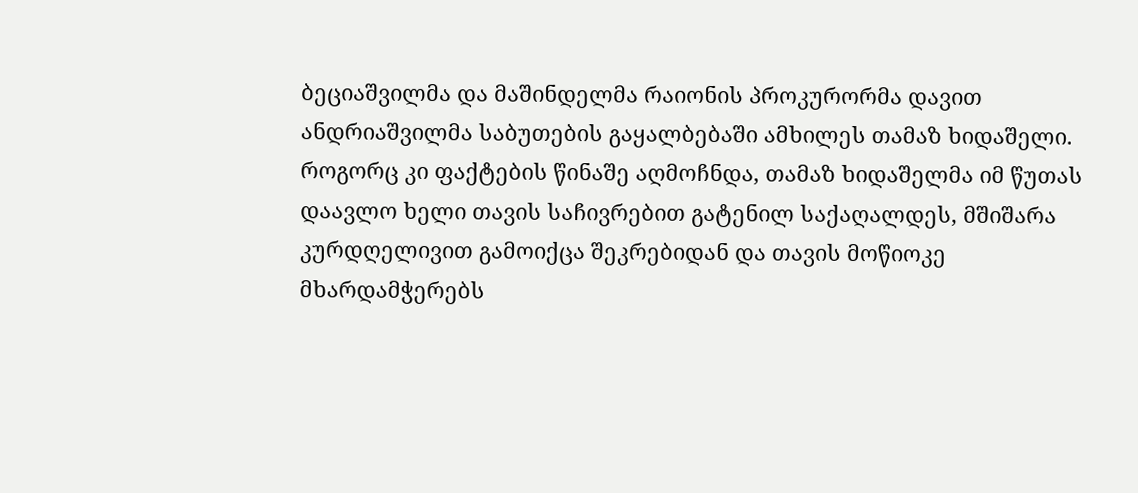ბეციაშვილმა და მაშინდელმა რაიონის პროკურორმა დავით ანდრიაშვილმა საბუთების გაყალბებაში ამხილეს თამაზ ხიდაშელი. როგორც კი ფაქტების წინაშე აღმოჩნდა, თამაზ ხიდაშელმა იმ წუთას დაავლო ხელი თავის საჩივრებით გატენილ საქაღალდეს, მშიშარა კურდღელივით გამოიქცა შეკრებიდან და თავის მოწიოკე მხარდამჭერებს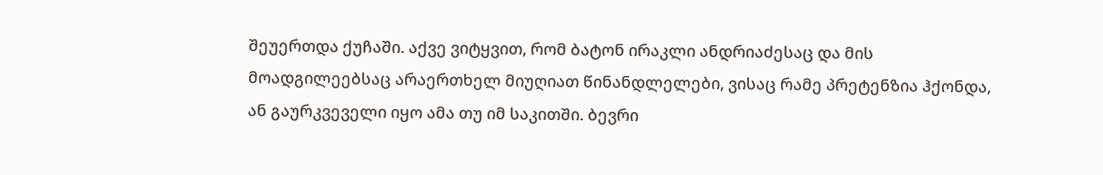შეუერთდა ქუჩაში. აქვე ვიტყვით, რომ ბატონ ირაკლი ანდრიაძესაც და მის მოადგილეებსაც არაერთხელ მიუღიათ წინანდლელები, ვისაც რამე პრეტენზია ჰქონდა, ან გაურკვეველი იყო ამა თუ იმ საკითში. ბევრი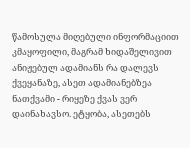წამოსულა მიღებული ინფორმაციით კმაყოფილი, მაგრამ ხიდაშელივით ანიჟებულ ადამიანს რა დალევს ქვეყანაზე, ასეთ ადამიანებზეა ნათქვამი - რიყეზე ქვას ვერ დაინახავსო. ეტყობა, ასეთებს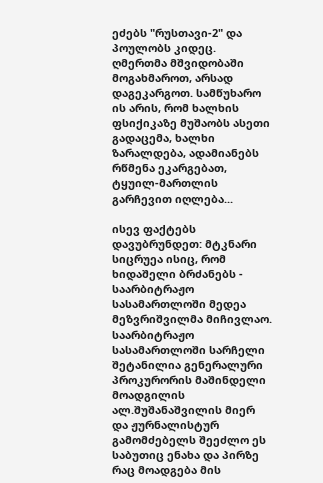ეძებს "რუსთავი-2" და პოულობს კიდეც. ღმერთმა მშვიდობაში მოგახმაროთ, არსად დაგეკარგოთ. სამწუხარო ის არის, რომ ხალხის ფსიქიკაზე მუშაობს ასეთი გადაცემა, ხალხი ზარალდება, ადამიანებს რწმენა ეკარგებათ, ტყუილ-მართლის გარჩევით იღლება...

ისევ ფაქტებს დავუბრუნდეთ: მტკნარი სიცრუეა ისიც, რომ ხიდაშელი ბრძანებს - საარბიტრაჟო სასამართლოში მედეა მეზვრიშვილმა მიჩივლაო. საარბიტრაჟო სასამართლოში სარჩელი შეტანილია გენერალური პროკურორის მაშინდელი მოადგილის ალ.შუშანაშვილის მიერ და ჟურნალისტურ გამომძებელს შეეძლო ეს საბუთიც ენახა და პირზე რაც მოადგება მის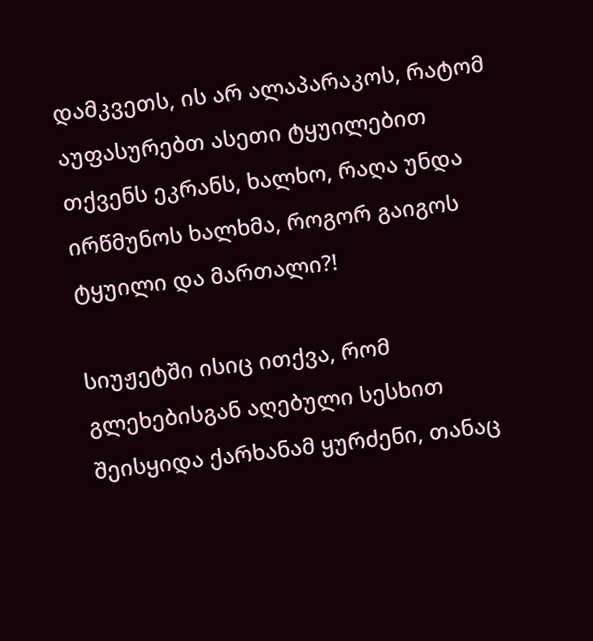დამკვეთს, ის არ ალაპარაკოს, რატომ აუფასურებთ ასეთი ტყუილებით თქვენს ეკრანს, ხალხო, რაღა უნდა ირწმუნოს ხალხმა, როგორ გაიგოს ტყუილი და მართალი?!

სიუჟეტში ისიც ითქვა, რომ გლეხებისგან აღებული სესხით შეისყიდა ქარხანამ ყურძენი, თანაც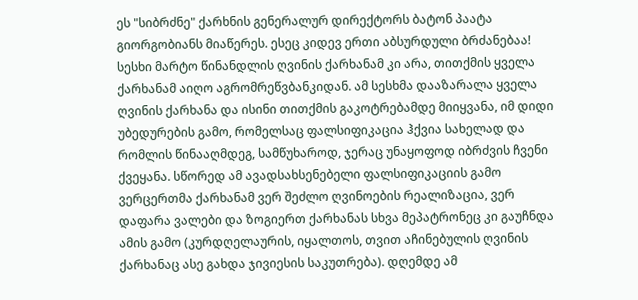ეს "სიბრძნე" ქარხნის გენერალურ დირექტორს ბატონ პაატა გიორგობიანს მიაწერეს. ესეც კიდევ ერთი აბსურდული ბრძანებაა! სესხი მარტო წინანდლის ღვინის ქარხანამ კი არა, თითქმის ყველა ქარხანამ აიღო აგრომრეწვბანკიდან. ამ სესხმა დააზარალა ყველა ღვინის ქარხანა და ისინი თითქმის გაკოტრებამდე მიიყვანა, იმ დიდი უბედურების გამო, რომელსაც ფალსიფიკაცია ჰქვია სახელად და რომლის წინააღმდეგ, სამწუხაროდ, ჯერაც უნაყოფოდ იბრძვის ჩვენი ქვეყანა. სწორედ ამ ავადსახსენებელი ფალსიფიკაციის გამო ვერცერთმა ქარხანამ ვერ შეძლო ღვინოების რეალიზაცია, ვერ დაფარა ვალები და ზოგიერთ ქარხანას სხვა მეპატრონეც კი გაუჩნდა ამის გამო (კურდღელაურის, იყალთოს, თვით აჩინებულის ღვინის ქარხანაც ასე გახდა ჯივიესის საკუთრება). დღემდე ამ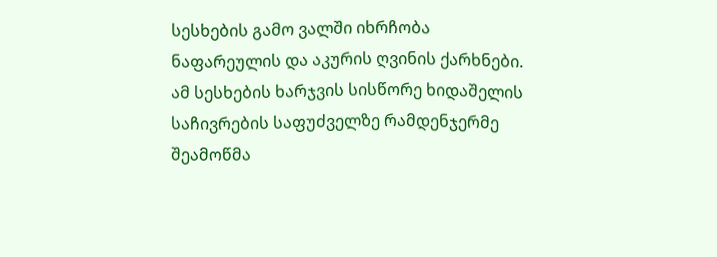სესხების გამო ვალში იხრჩობა ნაფარეულის და აკურის ღვინის ქარხნები. ამ სესხების ხარჯვის სისწორე ხიდაშელის საჩივრების საფუძველზე რამდენჯერმე შეამოწმა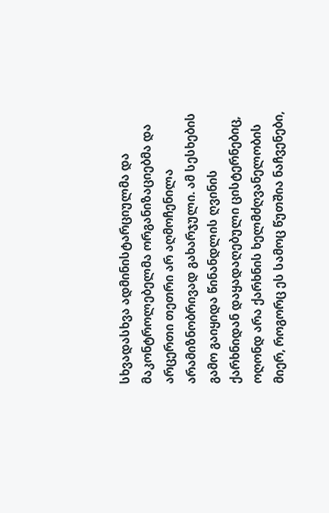სხვადასხვა ადმინისტარციულმა და მაკონტროლებელმა ორგანიზაციებმა და არცერთი თეთრი არ აღმოჩენილა არამიზნობრივად გახარჯული. ამ სესხების გამო გაიყიდა წინანდლის ღვინის ქარხნიდან დაყადაღებული ცისტერნებიც, ოღონდ არა ქარხნის ხელმძღვანელობის მიერ, როგორც ეს სამოც წუთშია ნაჩვენები,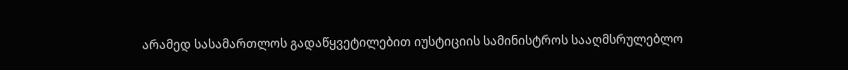არამედ სასამართლოს გადაწყვეტილებით იუსტიციის სამინისტროს სააღმსრულებლო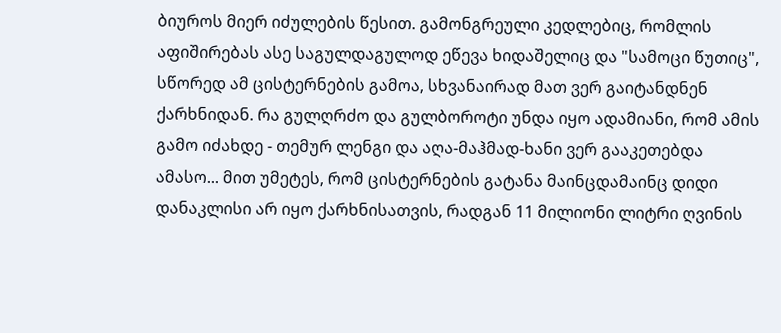ბიუროს მიერ იძულების წესით. გამონგრეული კედლებიც, რომლის აფიშირებას ასე საგულდაგულოდ ეწევა ხიდაშელიც და "სამოცი წუთიც", სწორედ ამ ცისტერნების გამოა, სხვანაირად მათ ვერ გაიტანდნენ ქარხნიდან. რა გულღრძო და გულბოროტი უნდა იყო ადამიანი, რომ ამის გამო იძახდე - თემურ ლენგი და აღა-მაჰმად-ხანი ვერ გააკეთებდა ამასო... მით უმეტეს, რომ ცისტერნების გატანა მაინცდამაინც დიდი დანაკლისი არ იყო ქარხნისათვის, რადგან 11 მილიონი ლიტრი ღვინის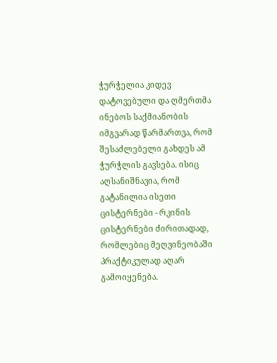ჭურჭელია კიდევ დატოვებული და ღმერთმა ინებოს საქმიანობის იმგვარად წარმართვა, რომ შესაძლებელი გახდეს ამ ჭურჭლის გავსება. ისიც აღსანიშნავია, რომ გატანილია ისეთი ცისტერნები - რკინის ცისტერნები ძირითადად, რომლებიც მეღვინეობაში პრაქტიკულად აღარ გამოიყენება.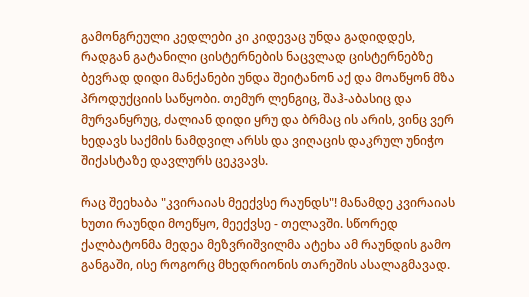გამონგრეული კედლები კი კიდევაც უნდა გადიდდეს, რადგან გატანილი ცისტერნების ნაცვლად ცისტერნებზე ბევრად დიდი მანქანები უნდა შეიტანონ აქ და მოაწყონ მზა პროდუქციის საწყობი. თემურ ლენგიც, შაჰ-აბასიც და მურვანყრუც, ძალიან დიდი ყრუ და ბრმაც ის არის, ვინც ვერ ხედავს საქმის ნამდვილ არსს და ვიღაცის დაკრულ უნიჭო შიქასტაზე დავლურს ცეკვავს.

რაც შეეხაბა "კვირაიას მეექვსე რაუნდს"! მანამდე კვირაიას ხუთი რაუნდი მოეწყო, მეექვსე - თელავში. სწორედ ქალბატონმა მედეა მეზვრიშვილმა ატეხა ამ რაუნდის გამო განგაში, ისე როგორც მხედრიონის თარეშის ასალაგმავად.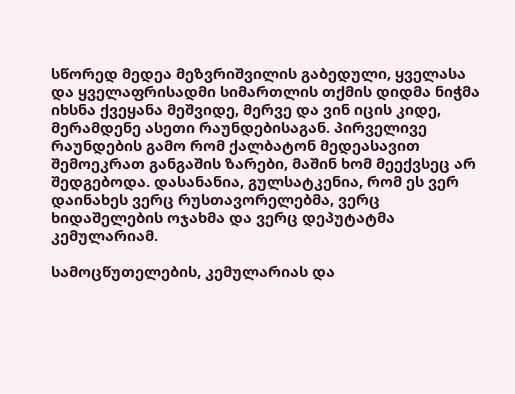სწორედ მედეა მეზვრიშვილის გაბედული, ყველასა და ყველაფრისადმი სიმართლის თქმის დიდმა ნიჭმა იხსნა ქვეყანა მეშვიდე, მერვე და ვინ იცის კიდე, მერამდენე ასეთი რაუნდებისაგან. პირველივე რაუნდების გამო რომ ქალბატონ მედეასავით შემოეკრათ განგაშის ზარები, მაშინ ხომ მეექვსეც არ შედგებოდა. დასანანია, გულსატკენია, რომ ეს ვერ დაინახეს ვერც რუსთავორელებმა, ვერც ხიდაშელების ოჯახმა და ვერც დეპუტატმა კემულარიამ.

სამოცწუთელების, კემულარიას და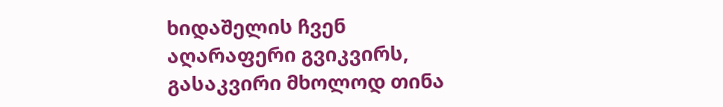ხიდაშელის ჩვენ აღარაფერი გვიკვირს, გასაკვირი მხოლოდ თინა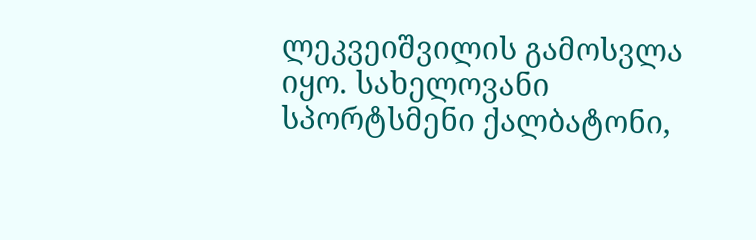ლეკვეიშვილის გამოსვლა იყო. სახელოვანი სპორტსმენი ქალბატონი,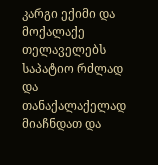კარგი ექიმი და მოქალაქე თელაველებს საპატიო რძლად და თანაქალაქელად მიაჩნდათ და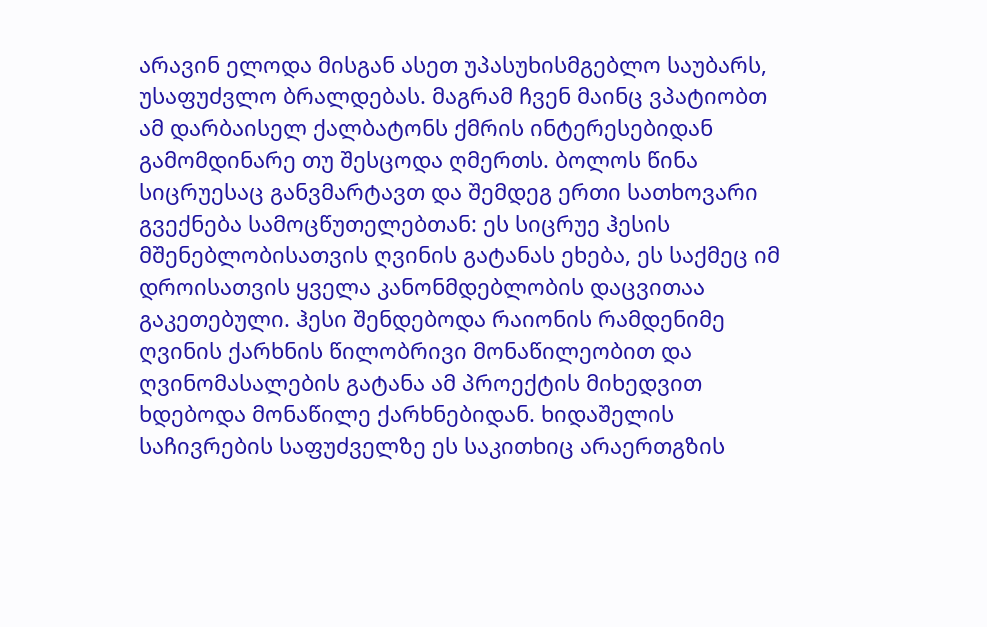არავინ ელოდა მისგან ასეთ უპასუხისმგებლო საუბარს, უსაფუძვლო ბრალდებას. მაგრამ ჩვენ მაინც ვპატიობთ ამ დარბაისელ ქალბატონს ქმრის ინტერესებიდან გამომდინარე თუ შესცოდა ღმერთს. ბოლოს წინა სიცრუესაც განვმარტავთ და შემდეგ ერთი სათხოვარი გვექნება სამოცწუთელებთან: ეს სიცრუე ჰესის მშენებლობისათვის ღვინის გატანას ეხება, ეს საქმეც იმ დროისათვის ყველა კანონმდებლობის დაცვითაა გაკეთებული. ჰესი შენდებოდა რაიონის რამდენიმე ღვინის ქარხნის წილობრივი მონაწილეობით და ღვინომასალების გატანა ამ პროექტის მიხედვით ხდებოდა მონაწილე ქარხნებიდან. ხიდაშელის საჩივრების საფუძველზე ეს საკითხიც არაერთგზის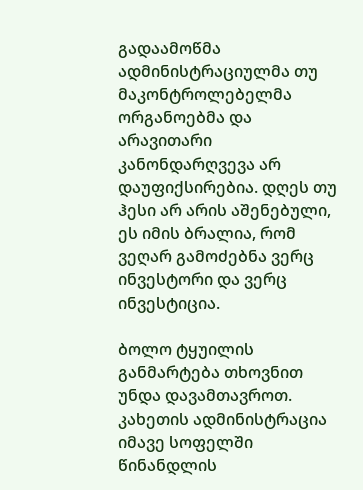გადაამოწმა ადმინისტრაციულმა თუ მაკონტროლებელმა ორგანოებმა და არავითარი კანონდარღვევა არ დაუფიქსირებია. დღეს თუ ჰესი არ არის აშენებული, ეს იმის ბრალია, რომ ვეღარ გამოძებნა ვერც ინვესტორი და ვერც ინვესტიცია.

ბოლო ტყუილის განმარტება თხოვნით უნდა დავამთავროთ. კახეთის ადმინისტრაცია იმავე სოფელში წინანდლის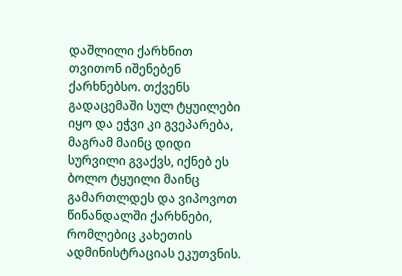დაშლილი ქარხნით თვითონ იშენებენ ქარხნებსო. თქვენს გადაცემაში სულ ტყუილები იყო და ეჭვი კი გვეპარება, მაგრამ მაინც დიდი სურვილი გვაქვს, იქნებ ეს ბოლო ტყუილი მაინც გამართლდეს და ვიპოვოთ წინანდალში ქარხნები, რომლებიც კახეთის ადმინისტრაციას ეკუთვნის.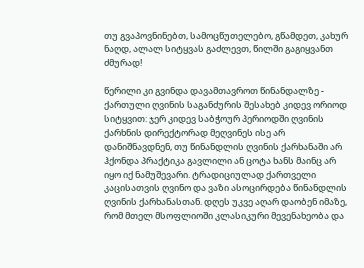თუ გვაპოვნინებთ, სამოცწუთელებო, გწამდეთ, კახურ ნაღდ, ალალ სიტყვას გაძლევთ, წილში გაგიყვანთ ძმურად!

წერილი კი გვინდა დავამთავროთ წინანდალზე - ქართული ღვინის საგანძურის შესახებ კიდევ ორიოდ სიტყვით: ჯერ კიდევ საბჭოურ პერიოდში ღვინის ქარხნის დირექტორად მეღვინეს ისე არ დანიშნავდნენ, თუ წინანდლის ღვინის ქარხანაში არ ჰქონდა პრაქტიკა გავლილი ან ცოტა ხანს მაინც არ იყო იქ ნამუშევარი. ტრადიციულად ქართველი კაცისათვის ღვინო და ვაზი ასოცირდება წინანდლის ღვინის ქარხანასთან. დღეს უკვე აღარ დაობენ იმაზე, რომ მთელ მსოფლიოში კლასიკური მევენახეობა და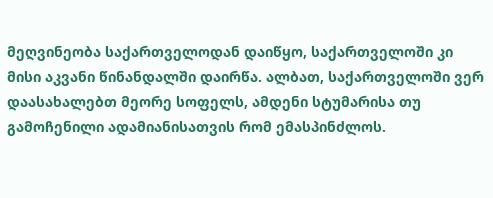მეღვინეობა საქართველოდან დაიწყო, საქართველოში კი მისი აკვანი წინანდალში დაირწა. ალბათ, საქართველოში ვერ დაასახალებთ მეორე სოფელს, ამდენი სტუმარისა თუ გამოჩენილი ადამიანისათვის რომ ემასპინძლოს.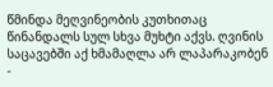წმინდა მეღვინეობის კუთხითაც წინანდალს სულ სხვა მუხტი აქვს. ღვინის საცავებში აქ ხმამაღლა არ ლაპარაკობენ -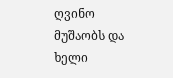ღვინო მუშაობს და ხელი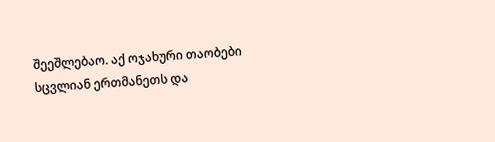შეეშლებაო. აქ ოჯახური თაობები სცვლიან ერთმანეთს და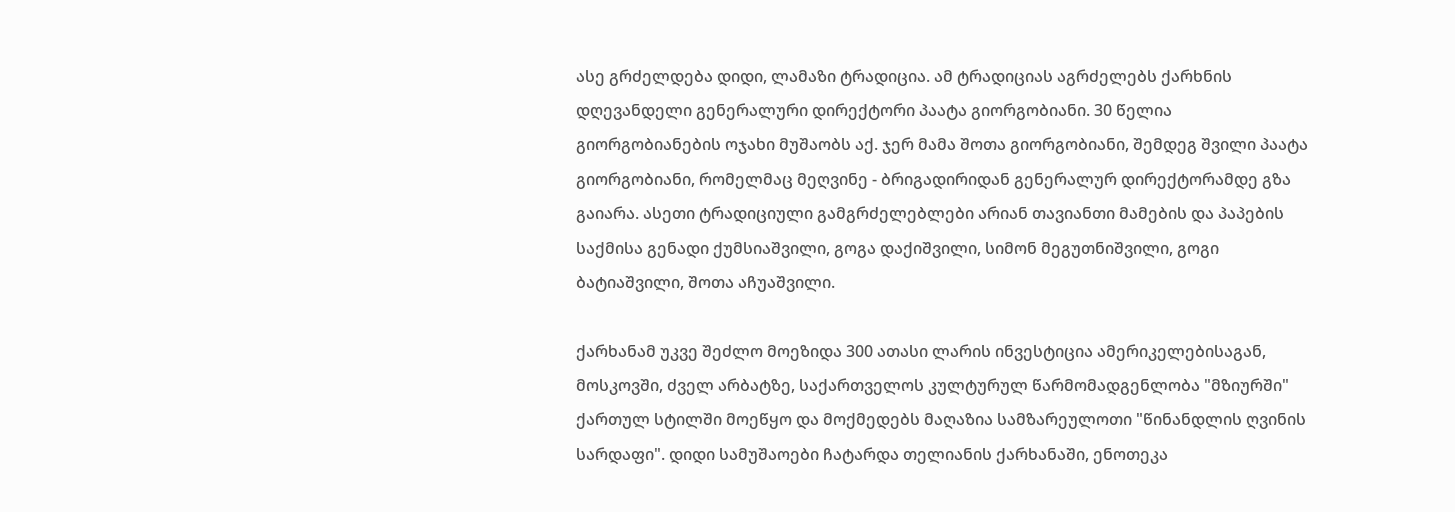ასე გრძელდება დიდი, ლამაზი ტრადიცია. ამ ტრადიციას აგრძელებს ქარხნის დღევანდელი გენერალური დირექტორი პაატა გიორგობიანი. 30 წელია გიორგობიანების ოჯახი მუშაობს აქ. ჯერ მამა შოთა გიორგობიანი, შემდეგ შვილი პაატა გიორგობიანი, რომელმაც მეღვინე - ბრიგადირიდან გენერალურ დირექტორამდე გზა გაიარა. ასეთი ტრადიციული გამგრძელებლები არიან თავიანთი მამების და პაპების საქმისა გენადი ქუმსიაშვილი, გოგა დაქიშვილი, სიმონ მეგუთნიშვილი, გოგი ბატიაშვილი, შოთა აჩუაშვილი.

ქარხანამ უკვე შეძლო მოეზიდა 300 ათასი ლარის ინვესტიცია ამერიკელებისაგან, მოსკოვში, ძველ არბატზე, საქართველოს კულტურულ წარმომადგენლობა "მზიურში" ქართულ სტილში მოეწყო და მოქმედებს მაღაზია სამზარეულოთი "წინანდლის ღვინის სარდაფი". დიდი სამუშაოები ჩატარდა თელიანის ქარხანაში, ენოთეკა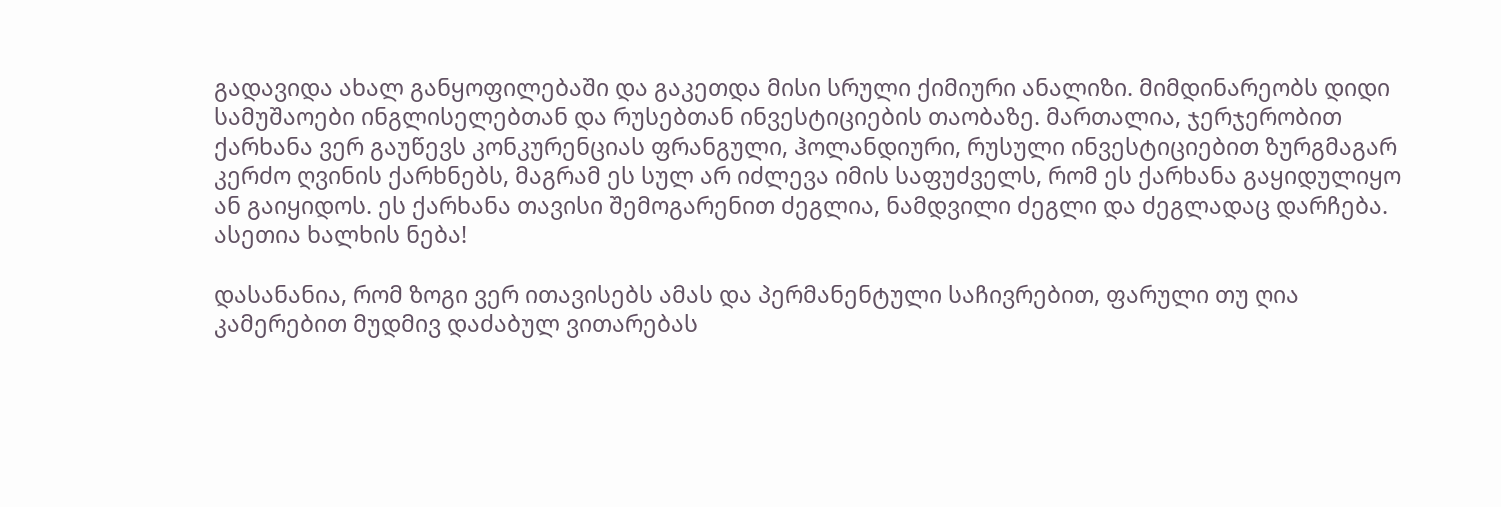გადავიდა ახალ განყოფილებაში და გაკეთდა მისი სრული ქიმიური ანალიზი. მიმდინარეობს დიდი სამუშაოები ინგლისელებთან და რუსებთან ინვესტიციების თაობაზე. მართალია, ჯერჯერობით ქარხანა ვერ გაუწევს კონკურენციას ფრანგული, ჰოლანდიური, რუსული ინვესტიციებით ზურგმაგარ კერძო ღვინის ქარხნებს, მაგრამ ეს სულ არ იძლევა იმის საფუძველს, რომ ეს ქარხანა გაყიდულიყო ან გაიყიდოს. ეს ქარხანა თავისი შემოგარენით ძეგლია, ნამდვილი ძეგლი და ძეგლადაც დარჩება. ასეთია ხალხის ნება!

დასანანია, რომ ზოგი ვერ ითავისებს ამას და პერმანენტული საჩივრებით, ფარული თუ ღია კამერებით მუდმივ დაძაბულ ვითარებას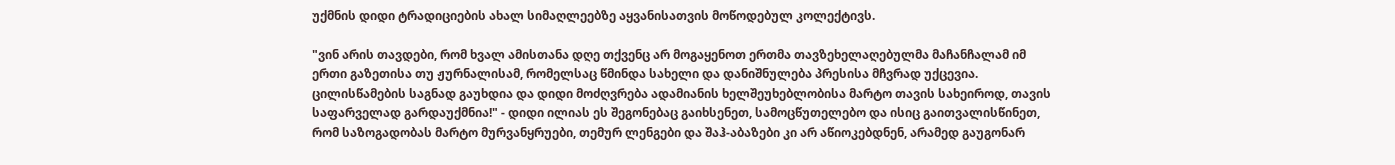უქმნის დიდი ტრადიციების ახალ სიმაღლეებზე აყვანისათვის მოწოდებულ კოლექტივს.

"ვინ არის თავდები, რომ ხვალ ამისთანა დღე თქვენც არ მოგაყენოთ ერთმა თავზეხელაღებულმა მაჩანჩალამ იმ ერთი გაზეთისა თუ ჟურნალისამ, რომელსაც წმინდა სახელი და დანიშნულება პრესისა მჩვრად უქცევია. ცილისწამების საგნად გაუხდია და დიდი მოძღვრება ადამიანის ხელშეუხებლობისა მარტო თავის სახეიროდ, თავის საფარველად გარდაუქმნია!" - დიდი ილიას ეს შეგონებაც გაიხსენეთ, სამოცწუთელებო და ისიც გაითვალისწინეთ, რომ საზოგადობას მარტო მურვანყრუები, თემურ ლენგები და შაჰ-აბაზები კი არ აწიოკებდნენ, არამედ გაუგონარ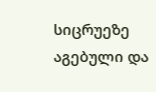სიცრუეზე აგებული და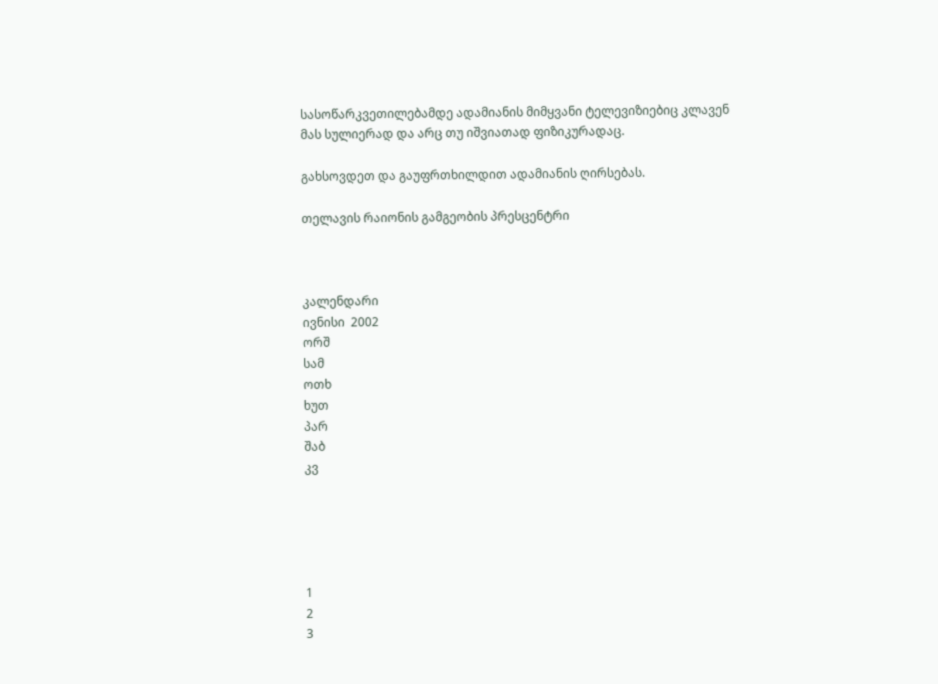სასოწარკვეთილებამდე ადამიანის მიმყვანი ტელევიზიებიც კლავენ მას სულიერად და არც თუ იშვიათად ფიზიკურადაც.

გახსოვდეთ და გაუფრთხილდით ადამიანის ღირსებას.

თელავის რაიონის გამგეობის პრესცენტრი



კალენდარი
ივნისი  2002
ორშ
სამ
ოთხ
ხუთ
პარ
შაბ
კვ





1
2
3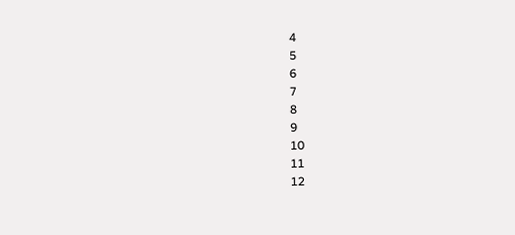4
5
6
7
8
9
10
11
12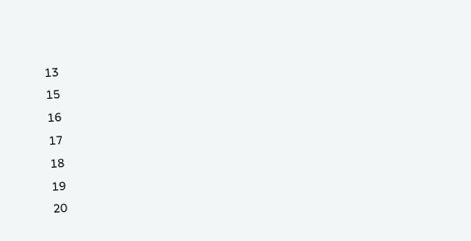13
15
16
17
18
19
20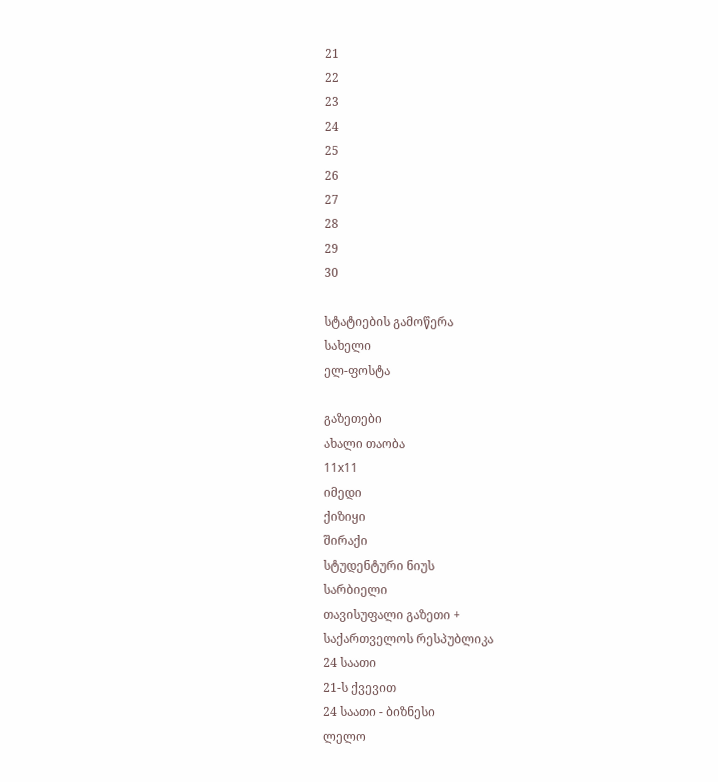21
22
23
24
25
26
27
28
29
30

სტატიების გამოწერა
სახელი
ელ-ფოსტა

გაზეთები
ახალი თაობა
11x11
იმედი
ქიზიყი
შირაქი
სტუდენტური ნიუს
სარბიელი
თავისუფალი გაზეთი +
საქართველოს რესპუბლიკა
24 საათი
21-ს ქვევით
24 საათი - ბიზნესი
ლელო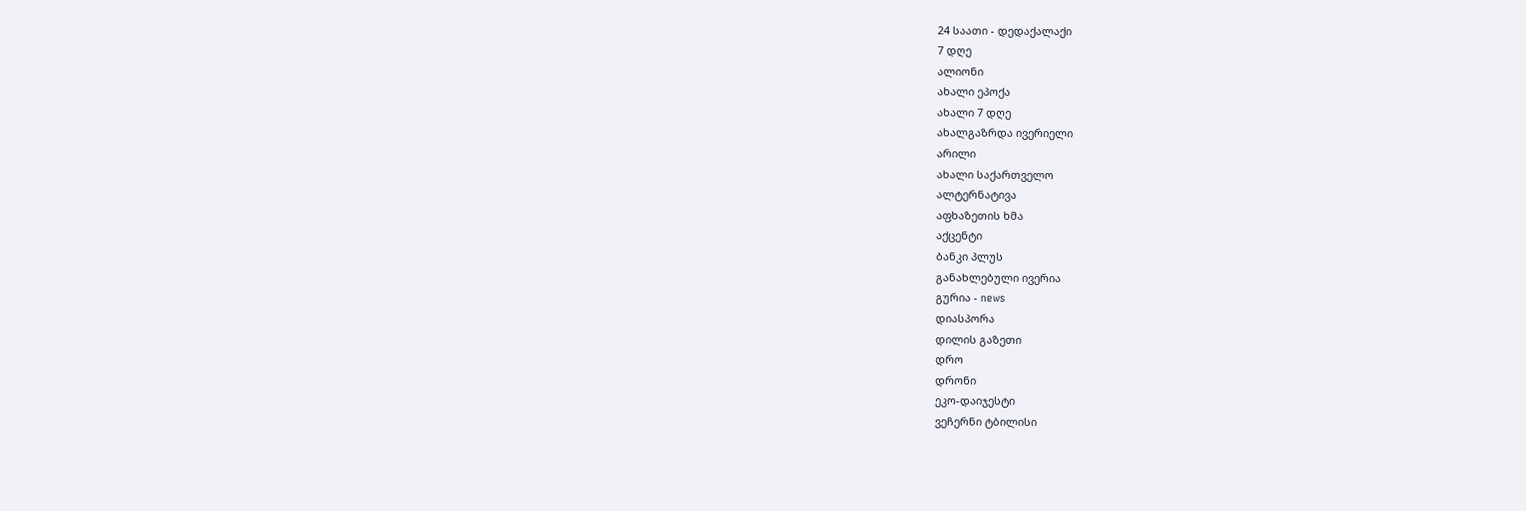24 საათი - დედაქალაქი
7 დღე
ალიონი
ახალი ეპოქა
ახალი 7 დღე
ახალგაზრდა ივერიელი
არილი
ახალი საქართველო
ალტერნატივა
აფხაზეთის ხმა
აქცენტი
ბანკი პლუს
განახლებული ივერია
გურია - news
დიასპორა
დილის გაზეთი
დრო
დრონი
ეკო-დაიჯესტი
ვეჩერნი ტბილისი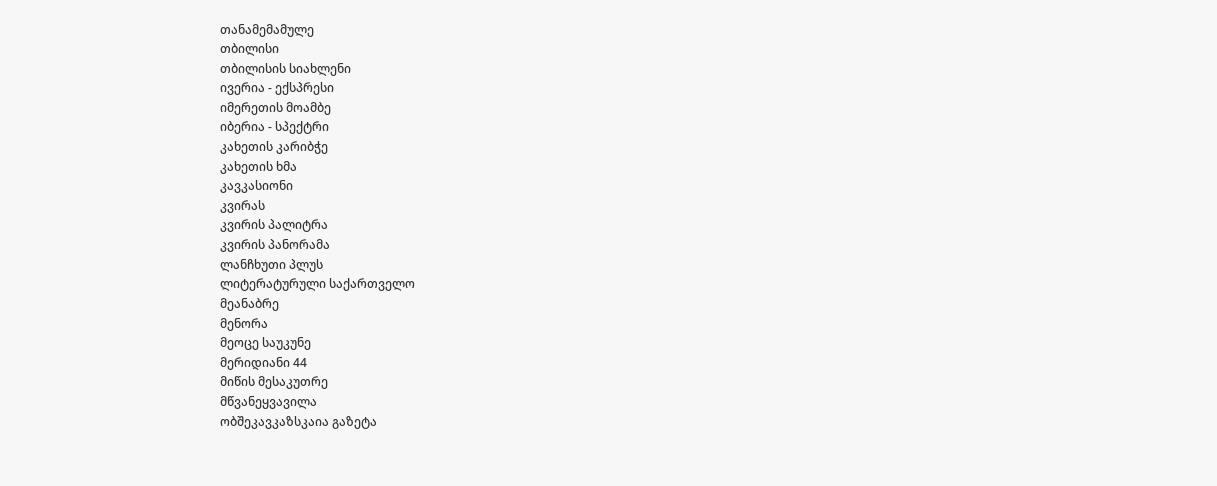თანამემამულე
თბილისი
თბილისის სიახლენი
ივერია - ექსპრესი
იმერეთის მოამბე
იბერია - სპექტრი
კახეთის კარიბჭე
კახეთის ხმა
კავკასიონი
კვირას
კვირის პალიტრა
კვირის პანორამა
ლანჩხუთი პლუს
ლიტერატურული საქართველო
მეანაბრე
მენორა
მეოცე საუკუნე
მერიდიანი 44
მიწის მესაკუთრე
მწვანეყვავილა
ობშეკავკაზსკაია გაზეტა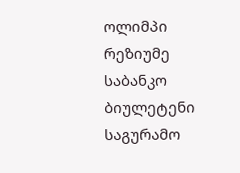ოლიმპი
რეზიუმე
საბანკო ბიულეტენი
საგურამო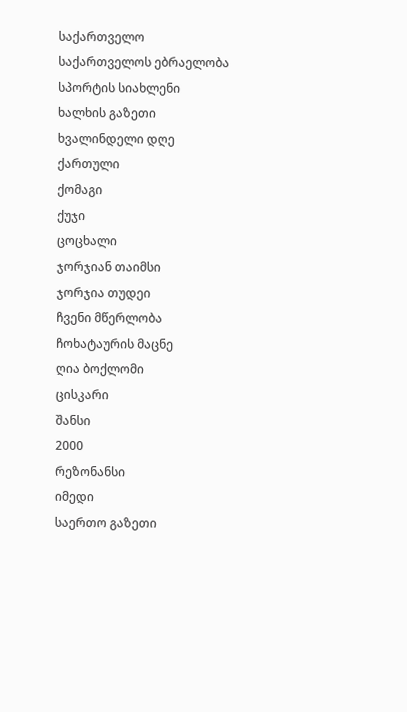საქართველო
საქართველოს ებრაელობა
სპორტის სიახლენი
ხალხის გაზეთი
ხვალინდელი დღე
ქართული
ქომაგი
ქუჯი
ცოცხალი
ჯორჯიან თაიმსი
ჯორჯია თუდეი
ჩვენი მწერლობა
ჩოხატაურის მაცნე
ღია ბოქლომი
ცისკარი
შანსი
2000
რეზონანსი
იმედი
საერთო გაზეთი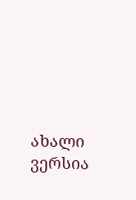ახალი ვერსია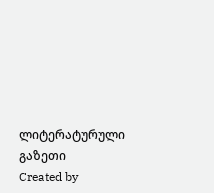ლიტერატურული გაზეთი
Created by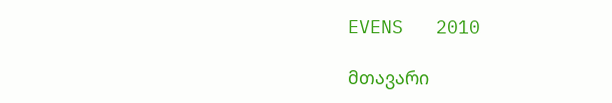EVENS   2010

მთავარი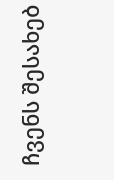ჩვენს შესახებ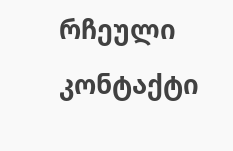რჩეული
კონტაქტი